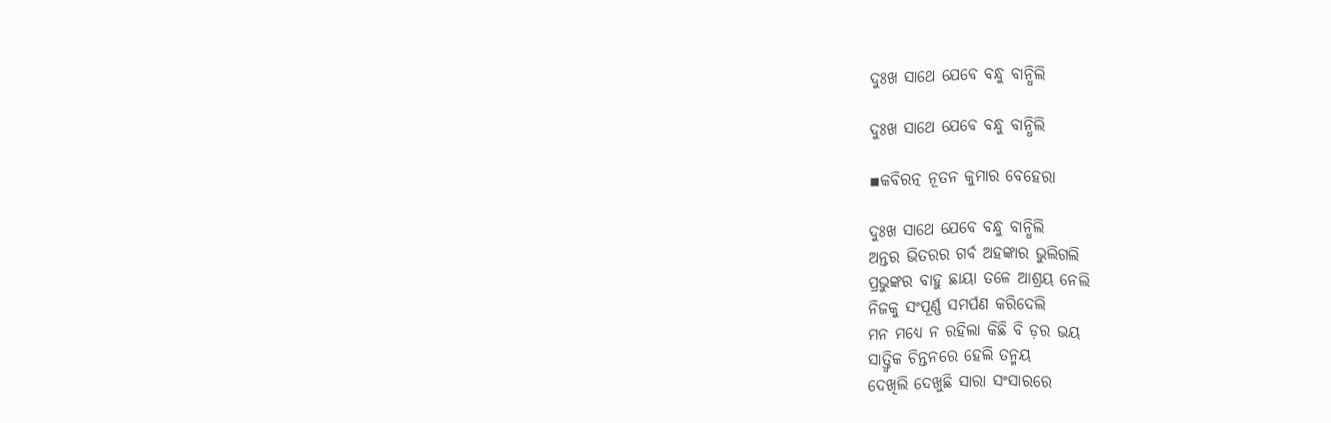ଦୁଃଖ ସାଥେ ଯେବେ ବନ୍ଧୁ ବାନ୍ଧିଲି

ଦୁଃଖ ସାଥେ ଯେବେ ବନ୍ଧୁ ବାନ୍ଧିଲି

▪କବିରତ୍ନ ନୂତନ କୁମାର ବେହେରା

ଦୁଃଖ ସାଥେ ଯେବେ ବନ୍ଧୁ ବାନ୍ଧିଲି
ଅନ୍ତର ଭିତରର ଗର୍ବ ଅହଙ୍କାର ଭୁଲିଗଲି
ପ୍ରଭୁଙ୍କର ବାହୁ ଛାୟା ତଳେ ଆଶ୍ରୟ ନେଲି
ନିଜକୁ ସଂପୂର୍ଣ୍ଣ ସମର୍ପଣ କରିଦେଲି
ମନ ମଧ୍ୟେ ନ ରହିଲା କିଛି ବି ଡ଼ର ଭୟ
ସାତ୍ତ୍ୱିକ ଚିନ୍ତନରେ ହେଲି ତନ୍ମୟ
ଦେଖିଲି ଦେଖୁଛି ସାରା ସଂସାରରେ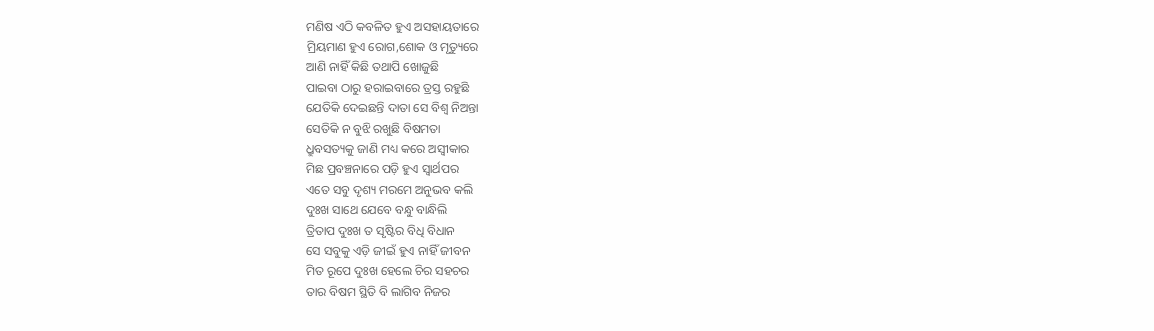ମଣିଷ ଏଠି କବଳିତ ହୁଏ ଅସହାୟତାରେ
ମ୍ରିୟମାଣ ହୁଏ ରୋଗ,ଶୋକ ଓ ମୃତ୍ୟୁରେ
ଆଣି ନାହିଁ କିଛି ତଥାପି ଖୋଜୁଛି
ପାଇବା ଠାରୁ ହରାଇବାରେ ତ୍ରସ୍ତ ରହୁଛି
ଯେତିକି ଦେଇଛନ୍ତି ଦାତା ସେ ବିଶ୍ଵ ନିଅନ୍ତା
ସେତିକି ନ ବୁଝି ରଖୁଛି ବିଷମତା
ଧ୍ରୁବସତ୍ୟକୁ ଜାଣି ମଧ୍ୟ କରେ ଅସ୍ବୀକାର
ମିଛ ପ୍ରବଞ୍ଚନାରେ ପଡ଼ି ହୁଏ ସ୍ଵାର୍ଥପର
ଏତେ ସବୁ ଦୃଶ୍ୟ ମରମେ ଅନୁଭବ କଲି
ଦୁଃଖ ସାଥେ ଯେବେ ବନ୍ଧୁ ବାନ୍ଧିଲି
ତ୍ରିତାପ ଦୁଃଖ ତ ସୃଷ୍ଟିର ବିଧି ବିଧାନ
ସେ ସବୁକୁ ଏଡ଼ି ଜୀଇଁ ହୁଏ ନାହିଁ ଜୀବନ
ମିତ ରୂପେ ଦୁଃଖ ହେଲେ ଚିର ସହଚର
ତାର ବିଷମ ସ୍ଥିତି ବି ଲାଗିବ ନିଜର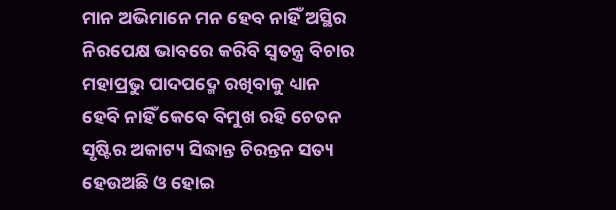ମାନ ଅଭିମାନେ ମନ ହେବ ନାହିଁ ଅସ୍ଥିର
ନିରପେକ୍ଷ ଭାବରେ କରିବି ସ୍ଵତନ୍ତ୍ର ବିଚାର
ମହାପ୍ରଭୁ ପାଦପଦ୍ମେ ରଖିବାକୁ ଧ୍ୟାନ
ହେବି ନାହିଁ କେବେ ବିମୁଖ ରହି ଚେତନ
ସୃଷ୍ଟିର ଅକାଟ୍ୟ ସିଦ୍ଧାନ୍ତ ଚିରନ୍ତନ ସତ୍ୟ
ହେଉଅଛି ଓ ହୋଇ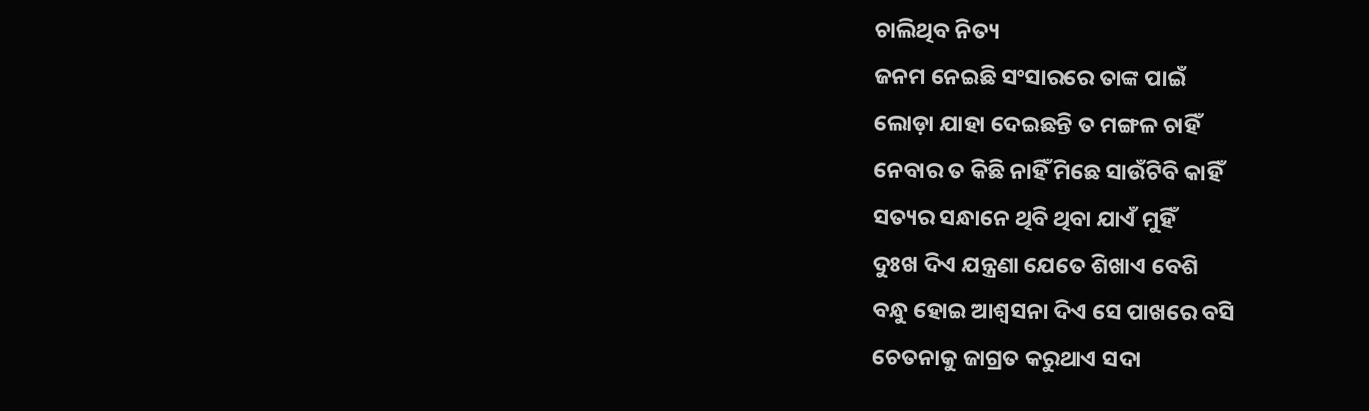ଚାଲିଥିବ ନିତ୍ୟ
ଜନମ ନେଇଛି ସଂସାରରେ ତାଙ୍କ ପାଇଁ
ଲୋଡ଼ା ଯାହା ଦେଇଛନ୍ତି ତ ମଙ୍ଗଳ ଚାହିଁ
ନେବାର ତ କିଛି ନାହିଁ ମିଛେ ସାଉଁଟିବି କାହିଁ
ସତ୍ୟର ସନ୍ଧାନେ ଥିବି ଥିବା ଯାଏଁ ମୁହିଁ
ଦୁଃଖ ଦିଏ ଯନ୍ତ୍ରଣା ଯେତେ ଶିଖାଏ ବେଶି
ବନ୍ଧୁ ହୋଇ ଆଶ୍ଵସନା ଦିଏ ସେ ପାଖରେ ବସି
ଚେତନାକୁ ଜାଗ୍ରତ କରୁଥାଏ ସଦା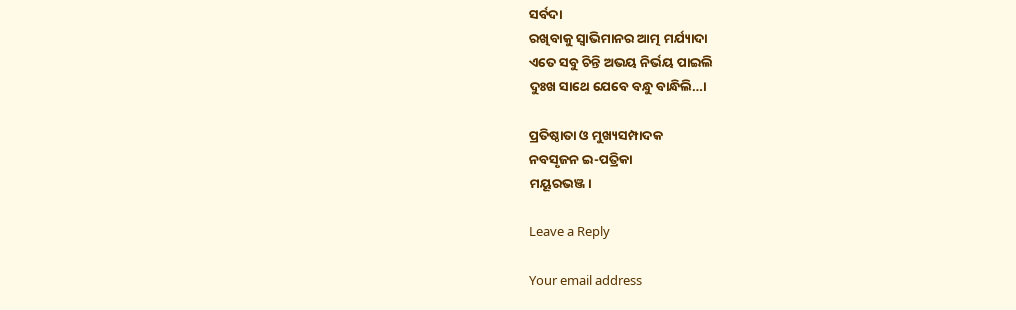ସର୍ବଦା
ରଖିବାକୁ ସ୍ଵାଭିମାନର ଆତ୍ମ ମର୍ଯ୍ୟାଦା
ଏତେ ସବୁ ଚିନ୍ତି ଅଭୟ ନିର୍ଭୟ ପାଇଲି
ଦୁଃଖ ସାଥେ ଯେବେ ବନ୍ଧୁ ବାନ୍ଧିଲି…।

ପ୍ରତିଷ୍ଠାତା ଓ ମୁଖ୍ୟସମ୍ପାଦକ
ନବସୃଜନ ଇ-ପତ୍ରିକା
ମୟୂରଭଞ୍ଜ।

Leave a Reply

Your email address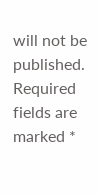will not be published. Required fields are marked *